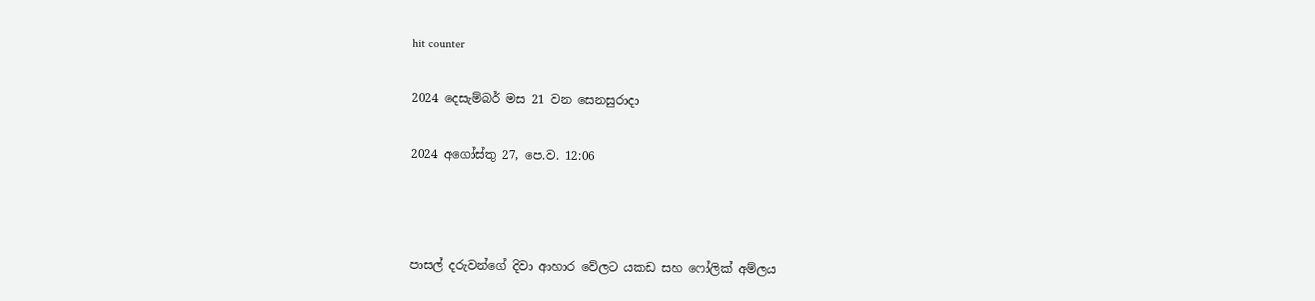hit counter

2024 දෙසැම්‍බර් මස 21 වන සෙනසුරාදා

2024 අගෝස්‍තු 27, පෙ.ව. 12:06



පාසල් දරුවන්ගේ දිවා ආහාර වේලට යකඩ සහ ෆෝලික් අම්ලය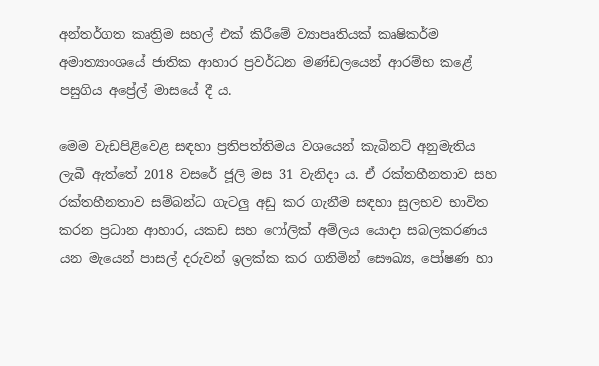අන්තර්ගත කෘත්‍රිම සහල් එක් කිරීමේ ව්‍යාපෘතියක් කෘෂිකර්ම අමාත්‍යාංශයේ ජාතික ආහාර ප්‍රවර්ධන මණ්ඩලයෙන් ආරම්භ කළේ පසුගිය අප්‍රේල් මාසයේ දී ය.

මෙම වැඩපිළිවෙළ සඳහා ප්‍රතිපත්තිමය වශයෙන් කැබිනට් අනුමැතිය ලැබී ඇත්තේ 2018 වසරේ ජූලි මස 31 වැනිදා ය. ඒ රක්තහීනතාව සහ රක්තහීනතාව සම්බන්ධ ගැටලු අඩු කර ගැනීම සඳහා සුලභව භාවිත කරන ප්‍රධාන ආහාර, යකඩ සහ ෆෝලික් අම්ලය යොදා සබලකරණය යන මැයෙන් පාසල් දරුවන් ඉලක්ක කර ගනිමින් සෞඛ්‍ය, පෝෂණ හා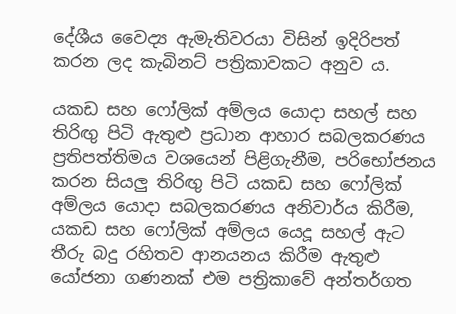දේශීය වෛද්‍ය ඇමැතිවරයා විසින් ඉදිරිපත් කරන ලද කැබිනට් පත්‍රිකාවකට අනුව ය.

යකඩ සහ ෆෝලික් අම්ලය යොදා සහල් සහ තිරිඟු පිටි ඇතුළු ප්‍රධාන ආහාර සබලකරණය ප්‍රතිපත්තිමය වශයෙන් පිළිගැනීම, පරිභෝජනය කරන සියලු තිරිඟු පිටි යකඩ සහ ෆෝලික් අම්ලය යොදා සබලකරණය අනිවාර්ය කිරීම, යකඩ සහ ෆෝලික් අම්ලය යෙදූ සහල් ඇට තීරු බදු රහිතව ආනයනය කිරීම ඇතුළු යෝජනා ගණනක් එම පත්‍රිකාවේ අන්තර්ගත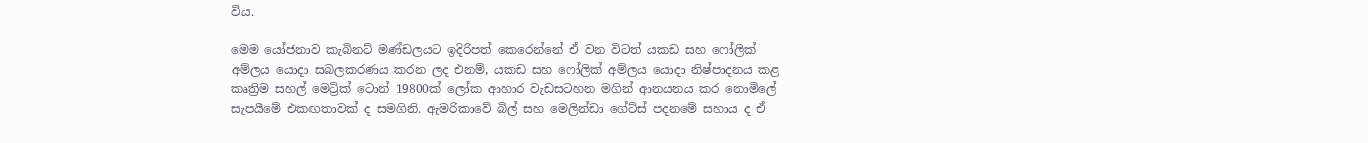විය.

මෙම යෝජනාව කැබිනට් මණ්ඩලයට ඉදිරිපත් කෙරෙන්නේ ඒ වන විටත් යකඩ සහ ෆෝලික් අම්ලය යොදා සබලකරණය කරන ලද එනම්, යකඩ සහ ෆෝලික් අම්ලය යොදා නිෂ්පාදනය කළ කෘත්‍රිම සහල් මෙට්‍රික් ටොන් 19800ක් ලෝක ආහාර වැඩසටහන මගින් ආනයනය කර නොමිලේ සැපයීමේ එකඟතාවක් ද සමගිනි. ඇමරිකාවේ බිල් සහ මෙලින්ඩා ගේට්ස් පදනමේ සහාය ද ඒ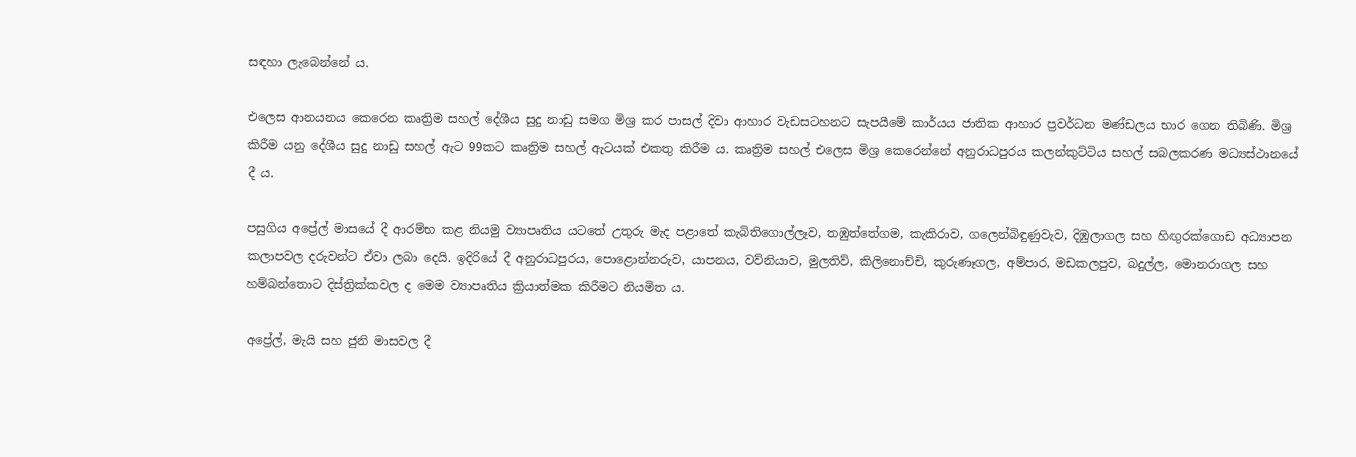සඳහා ලැබෙන්නේ ය.

එලෙස ආනයනය කෙරෙන කෘත්‍රිම සහල් දේශීය සුදු නාඩු සමග මිශ්‍ර කර පාසල් දිවා ආහාර වැඩසටහනට සැපයීමේ කාර්යය ජාතික ආහාර ප්‍රවර්ධන මණ්ඩලය භාර ගෙන තිබිණි. මිශ්‍ර කිරීම යනු දේශීය සුදු නාඩු සහල් ඇට 99කට කෘත්‍රිම සහල් ඇටයක් එකතු කිරීම ය. කෘත්‍රිම සහල් එලෙස මිශ්‍ර කෙරෙන්නේ අනුරාධපුරය කලන්කුට්ටිය සහල් සබලකරණ මධ්‍යස්ථානයේ දී ය.

පසුගිය අප්‍රේල් මාසයේ දී ආරම්භ කළ නියමු ව්‍යාපෘතිය යටතේ උතුරු මැද පළාතේ කැබිතිගොල්ලෑව, තඹුත්තේගම, කැකිරාව, ගලෙන්බිඳුණුවැව, දිඹුලාගල සහ හිඟුරක්ගොඩ අධ්‍යාපන කලාපවල දරුවන්ට ඒවා ලබා දෙයි. ඉදිරියේ දී අනුරාධපුරය, පොළොන්නරුව, යාපනය, වව්නියාව, මුලතිව්, කිලිනොච්චි, කුරුණෑගල, අම්පාර, මඩකලපුව, බදුල්ල, මොනරාගල සහ හම්බන්තොට දිස්ත්‍රික්කවල ද මෙම ව්‍යාපෘතිය ක්‍රියාත්මක කිරීමට නියමිත ය.

අප්‍රේල්, මැයි සහ ජුනි මාසවල දී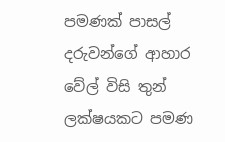පමණක් පාසල් දරුවන්ගේ ආහාර වේල් විසි තුන් ලක්ෂයකට පමණ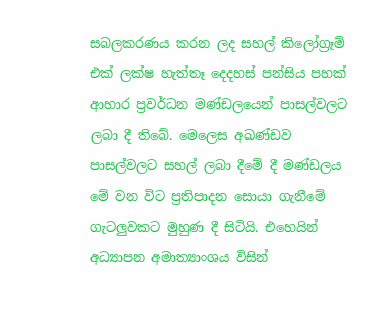සබලකරණය කරන ලද සහල් කිලෝග්‍රෑම් එක් ලක්ෂ හැත්තෑ දෙදහස් පන්සිය පහක් ආහාර ප්‍රවර්ධන මණ්ඩලයෙන් පාසල්වලට ලබා දී තිබේ. මෙලෙස අඛණ්ඩව පාසල්වලට සහල් ලබා දීමේ දී මණ්ඩලය මේ වන විට ප්‍රතිපාදන සොයා ගැනීමේ ගැටලුවකට මුහුණ දී සිටියි. එහෙයින් අධ්‍යාපන අමාත්‍යාංශය විසින්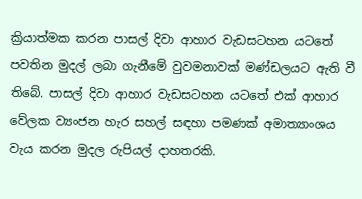ක්‍රියාත්මක කරන පාසල් දිවා ආහාර වැඩසටහන යටතේ පවතින මුදල් ලබා ගැනීමේ වුවමනාවක් මණ්ඩලයට ඇති වී තිබේ. පාසල් දිවා ආහාර වැඩසටහන යටතේ එක් ආහාර වේලක ව්‍යංජන හැර සහල් සඳහා පමණක් අමාත්‍යාංශය වැය කරන මුදල රුපියල් දාහතරකි.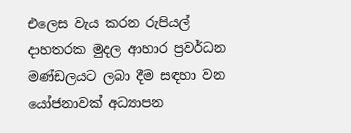එලෙස වැය කරන රුපියල් දාහතරක මුදල ආහාර ප්‍රවර්ධන මණ්ඩලයට ලබා දීම සඳහා වන යෝජනාවක් අධ්‍යාපන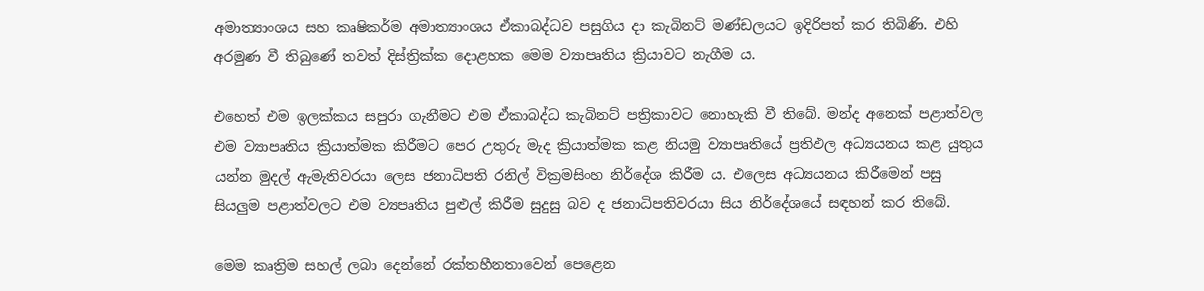අමාත්‍යාංශය සහ කෘෂිකර්ම අමාත්‍යාංශය ඒකාබද්ධව පසුගිය දා කැබිනට් මණ්ඩලයට ඉදිරිපත් කර තිබිණි. එහි අරමුණ වී තිබුණේ තවත් දිස්ත්‍රික්ක දොළහක මෙම ව්‍යාපෘතිය ක්‍රියාවට නැගීම ය.

එහෙත් එම ඉලක්කය සපුරා ගැනීමට එම ඒකාබද්ධ කැබිනට් පත්‍රිකාවට නොහැකි වී තිබේ. මන්ද අනෙක් පළාත්වල එම ව්‍යාපෘතිය ක්‍රියාත්මක කිරීමට පෙර උතුරු මැද ක්‍රියාත්මක කළ නියමු ව්‍යාපෘතියේ ප්‍රතිඵල අධ්‍යයනය කළ යුතුය යන්න මුදල් ඇමැතිවරයා ලෙස ජනාධිපති රනිල් වික්‍රමසිංහ නිර්දේශ කිරීම ය. එලෙස අධ්‍යයනය කිරීමෙන් පසු සියලුම පළාත්වලට එම ව්‍යපෘතිය පුළුල් කිරීම සුදුසු බව ද ජනාධිපතිවරයා සිය නිර්දේශයේ සඳහන් කර තිබේ.

මෙම කෘත්‍රිම සහල් ලබා දෙන්නේ රක්තහීනතාවෙන් පෙළෙන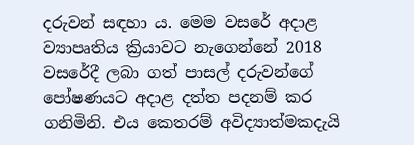දරුවන් සඳහා ය. මෙම වසරේ අදාළ ව්‍යාපෘතිය ක්‍රියාවට නැගෙන්නේ 2018 වසරේදී ලබා ගත් පාසල් දරුවන්ගේ පෝෂණයට අදාළ දත්ත පදනම් කර ගනිමිනි. එය කෙතරම් අවිද්‍යාත්මකදැයි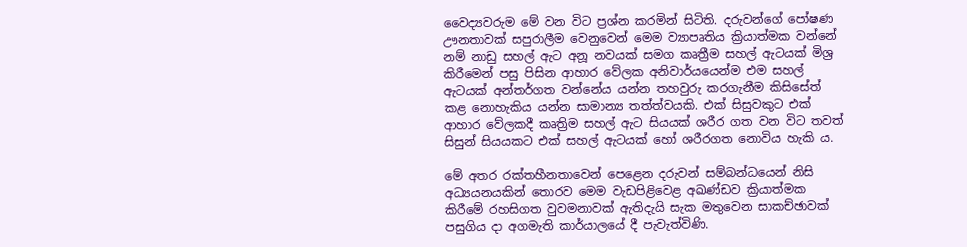වෛද්‍යවරුම මේ වන විට ප්‍රශ්න කරමින් සිටිති. දරුවන්ගේ පෝෂණ ඌනතාවක් සපුරාලීම වෙනුවෙන් මෙම ව්‍යාපෘතිය ක්‍රියාත්මක වන්නේ නම් නාඩු සහල් ඇට අනූ නවයක් සමග කෘත්‍රීම සහල් ඇටයක් මිශ්‍ර කිරීමෙන් පසු පිසින ආහාර වේලක අනිවාර්යයෙන්ම එම සහල් ඇටයක් අන්තර්ගත වන්නේය යන්න තහවුරු කරගැනීම කිසිසේත් කළ නොහැකිය යන්න සාමාන්‍ය තත්ත්වයකි. එක් සිසුවකුට එක් ආහාර වේලකදී කෘත්‍රිම සහල් ඇට සියයක් ශරීර ගත වන විට තවත් සිසුන් සියයකට එක් සහල් ඇටයක් හෝ ශරීරගත නොවිය හැකි ය.

මේ අතර රක්තහීනතාවෙන් පෙළෙන දරුවන් සම්බන්ධයෙන් නිසි අධ්‍යයනයකින් තොරව මෙම වැඩපිළිවෙළ අඛණ්ඩව ක්‍රියාත්මක කිරීමේ රහසිගත වුවමනාවක් ඇතිදැයි සැක මතුවෙන සාකච්ඡාවක් පසුගිය දා අගමැති කාර්යාලයේ දී පැවැත්විණි.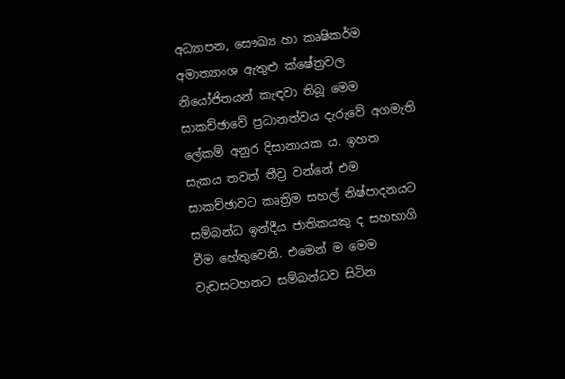අධ්‍යාපන, සෞඛ්‍ය හා කෘෂිකර්ම අමාත්‍යාංශ ඇතුළු ක්ෂේත්‍රවල නියෝජිතයන් කැඳවා තිබූ මෙම සාකච්ඡාවේ ප්‍රධානත්වය දැරුවේ අගමැති ලේකම් අනුර දිසානායක ය. ඉහත සැකය තවත් තීව්‍ර වන්නේ එම සාකච්ඡාවට කෘත්‍රිම සහල් නිෂ්පාදනයට සම්බන්ධ ඉන්දීය ජාතිකයකු ද සහභාගි වීම හේතුවෙනි. එමෙන් ම මෙම වැඩසටහනට සම්බන්ධව සිටින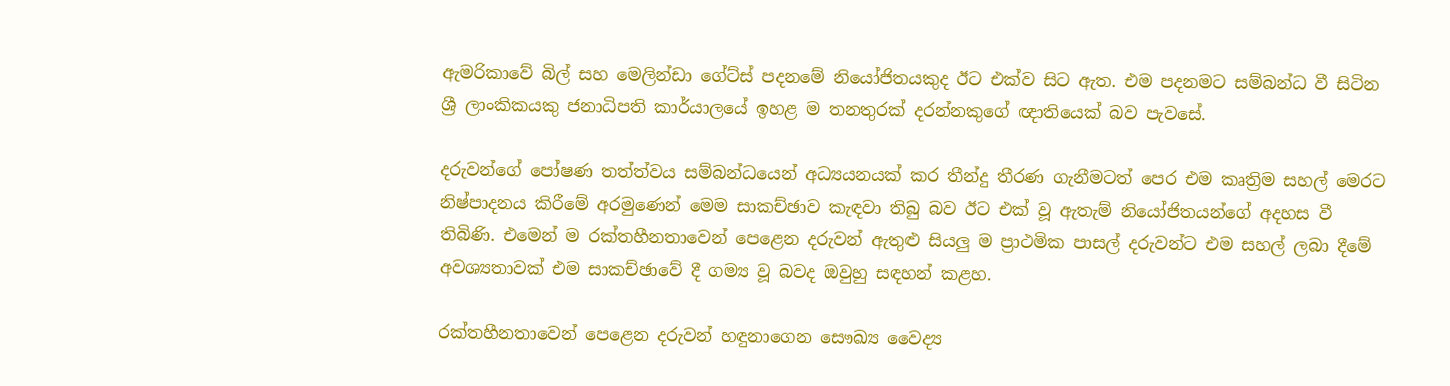ඇමරිකාවේ බිල් සහ මෙලින්ඩා ගේට්ස් පදනමේ නියෝජිතයකුද ඊට එක්ව සිට ඇත. එම පදනමට සම්බන්ධ වී සිටින ශ්‍රී ලාංකිකයකු ජනාධිපති කාර්යාලයේ ඉහළ ම තනතුරක් දරන්නකුගේ ඥාතියෙක් බව පැවසේ.

දරුවන්ගේ පෝෂණ තත්ත්වය සම්බන්ධයෙන් අධ්‍යයනයක් කර තීන්දු තීරණ ගැනීමටත් පෙර එම කෘත්‍රිම සහල් මෙරට නිෂ්පාදනය කිරීමේ අරමුණෙන් මෙම සාකච්ඡාව කැඳවා තිබු බව ඊට එක් වූ ඇතැම් නියෝජිතයන්ගේ අදහස වී තිබිණි. එමෙන් ම රක්තහීනතාවෙන් පෙළෙන දරුවන් ඇතුළු සියලු ම ප්‍රාථමික පාසල් දරුවන්ට එම සහල් ලබා දීමේ අවශ්‍යතාවක් එම සාකච්ඡාවේ දී ගම්‍ය වූ බවද ඔවුහු සඳහන් කළහ.

රක්තහීනතාවෙන් පෙළෙන දරුවන් හඳුනාගෙන සෞඛ්‍ය වෛද්‍ය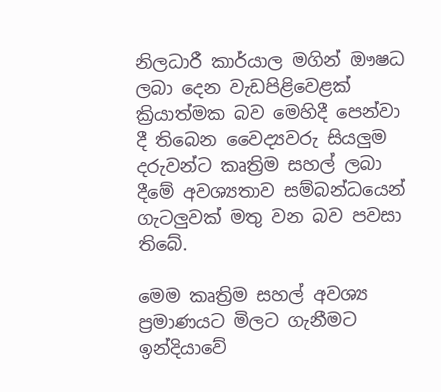නිලධාරී කාර්යාල මගින් ඖෂධ ලබා දෙන වැඩපිළිවෙළක් ක්‍රියාත්මක බව මෙහිදී පෙන්වා දී තිබෙන වෛද්‍යවරු සියලුම දරුවන්ට කෘත්‍රිම සහල් ලබා දීමේ අවශ්‍යතාව සම්බන්ධයෙන් ගැටලුවක් මතු වන බව පවසා තිබේ.

මෙම කෘත්‍රිම සහල් අවශ්‍ය ප්‍රමාණයට මිලට ගැනීමට ඉන්දියාවේ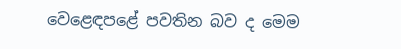වෙළෙඳපළේ පවතින බව ද මෙම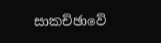සාකච්ඡාවේ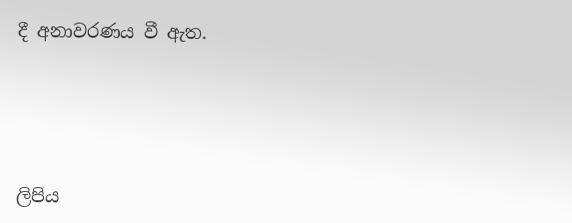දී අනාවරණය වී ඇත.





ලිපිය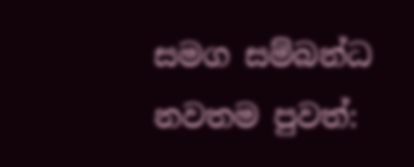සමග සම්බන්ධ නවතම පුවත්: